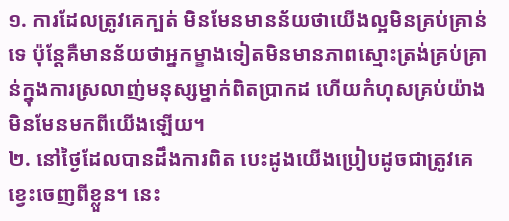១. ការដែលត្រូវគេក្បត់ មិនមែនមានន័យថាយើងល្អមិនគ្រប់គ្រាន់ទេ ប៉ុន្តែគឺមានន័យថាអ្នកម្ខាងទៀតមិនមានភាពស្មោះត្រង់គ្រប់គ្រាន់ក្នុងការស្រលាញ់មនុស្សម្នាក់ពិតប្រាកដ ហើយកំហុសគ្រប់យ៉ាង មិនមែនមកពីយើងឡើយ។
២. នៅថ្ងៃដែលបានដឹងការពិត បេះដូងយើងប្រៀបដូចជាត្រូវគេខ្វេះចេញពីខ្លួន។ នេះ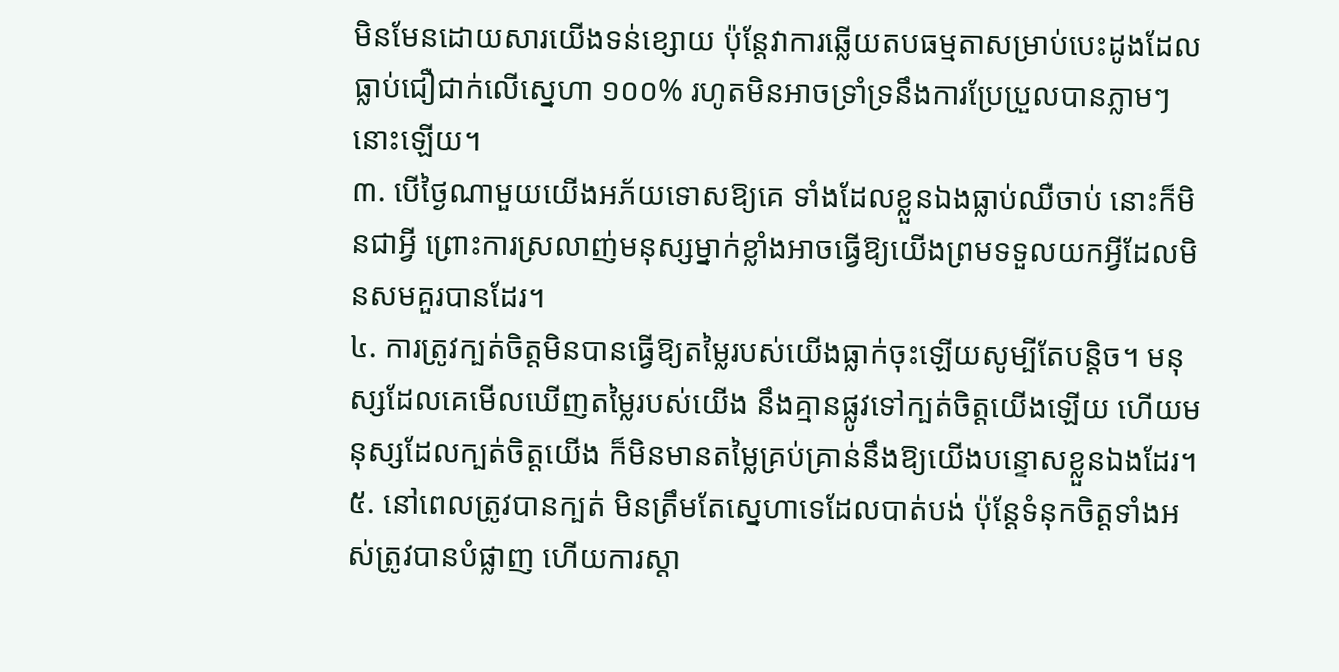មិនមែនដោយសារយើងទន់ខ្សោយ ប៉ុន្តែវាការឆ្លើយតបធម្មតាសម្រាប់បេះដូងដែលធ្លាប់ជឿជាក់លើស្នេហា ១០០% រហូតមិនអាចទ្រាំទ្រនឹងការប្រែប្រួលបានភ្លាមៗនោះឡើយ។
៣. បើថ្ងៃណាមួយយើងអភ័យទោសឱ្យគេ ទាំងដែលខ្លួនឯងធ្លាប់ឈឺចាប់ នោះក៏មិនជាអ្វី ព្រោះការស្រលាញ់មនុស្សម្នាក់ខ្លាំងអាចធ្វើឱ្យយើងព្រមទទួលយកអ្វីដែលមិនសមគួរបានដែរ។
៤. ការត្រូវក្បត់ចិត្តមិនបានធ្វើឱ្យតម្លៃរបស់យើងធ្លាក់ចុះឡើយសូម្បីតែបន្តិច។ មនុស្សដែលគេមើលឃើញតម្លៃរបស់យើង នឹងគ្មានផ្លូវទៅក្បត់ចិត្តយើងឡើយ ហើយមនុស្សដែលក្បត់ចិត្តយើង ក៏មិនមានតម្លៃគ្រប់គ្រាន់នឹងឱ្យយើងបន្ទោសខ្លួនឯងដែរ។
៥. នៅពេលត្រូវបានក្បត់ មិនត្រឹមតែស្នេហាទេដែលបាត់បង់ ប៉ុន្តែទំនុកចិត្តទាំងអស់ត្រូវបានបំផ្លាញ ហើយការស្ដា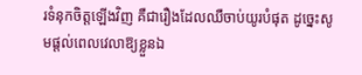រទំនុកចិត្តឡើងវិញ គឺជារឿងដែលឈឺចាប់យូរបំផុត ដូច្នេះសូមផ្ដល់ពេលវេលាឱ្យខ្លួនឯ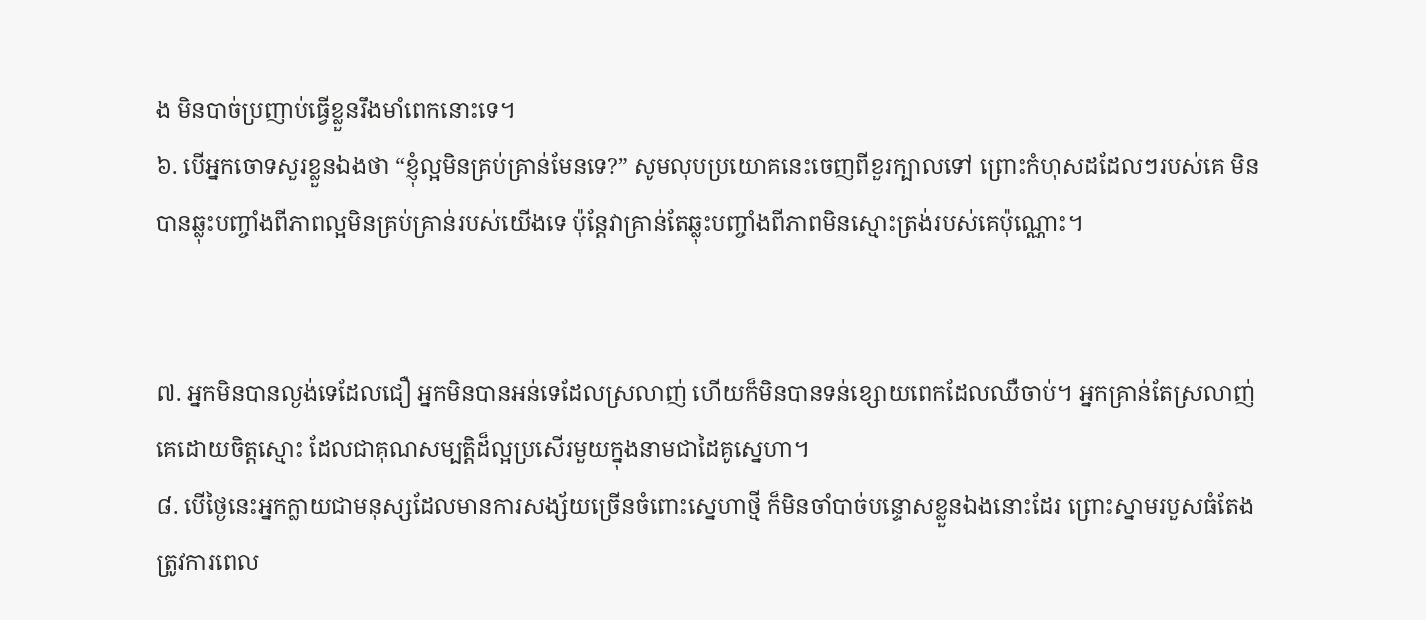ង មិនបាច់ប្រញាប់ធ្វើខ្លួនរឹងមាំពេកនោះទេ។
៦. បើអ្នកចោទសួរខ្លួនឯងថា “ខ្ញុំល្អមិនគ្រប់គ្រាន់មែនទេ?” សូមលុបប្រយោគនេះចេញពីខួរក្បាលទៅ ព្រោះកំហុសដដែលៗរបស់គេ មិនបានឆ្លុះបញ្ចាំងពីភាពល្អមិនគ្រប់គ្រាន់របស់យើងទេ ប៉ុន្តែវាគ្រាន់តែឆ្លុះបញ្ចាំងពីភាពមិនស្មោះត្រង់របស់គេប៉ុណ្ណោះ។


៧. អ្នកមិនបានល្ងង់ទេដែលជឿ អ្នកមិនបានអន់ទេដែលស្រលាញ់ ហើយក៏មិនបានទន់ខ្សោយពេកដែលឈឺចាប់។ អ្នកគ្រាន់តែស្រលាញ់គេដោយចិត្តស្មោះ ដែលជាគុណសម្បត្តិដ៏ល្អប្រសើរមួយក្នុងនាមជាដៃគូស្នេហា។
៨. បើថ្ងៃនេះអ្នកក្លាយជាមនុស្សដែលមានការសង្ស័យច្រើនចំពោះស្នេហាថ្មី ក៏មិនចាំបាច់បន្ទោសខ្លួនឯងនោះដែរ ព្រោះស្នាមរបួសធំតែងត្រូវការពេល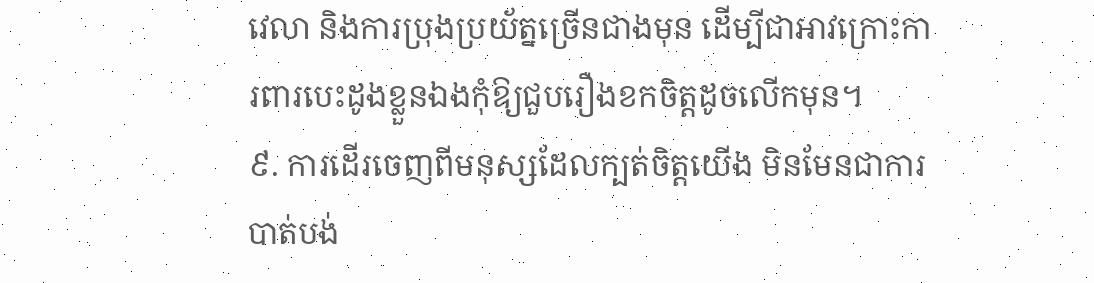វេលា និងការប្រុងប្រយ័ត្នច្រើនជាងមុន ដើម្បីជាអាវក្រោះការពារបេះដូងខ្លួនឯងកុំឱ្យជួបរឿងខកចិត្តដូចលើកមុន។
៩. ការដើរចេញពីមនុស្សដែលក្បត់ចិត្តយើង មិនមែនជាការបាត់បង់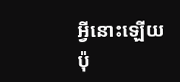អ្វីនោះឡើយ ប៉ុ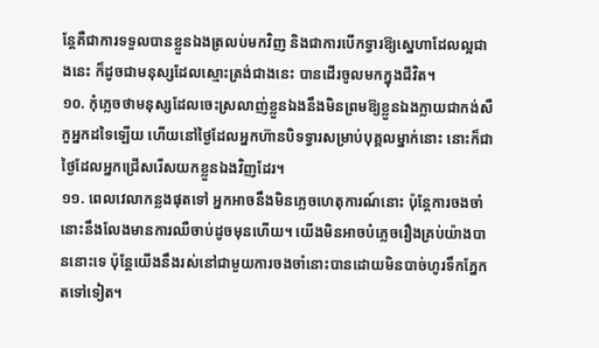ន្តែគឺជាការទទួលបានខ្លួនឯងត្រលប់មកវិញ និងជាការបើកទ្វារឱ្យស្នេហាដែលល្អជាងនេះ ក៏ដូចជាមនុស្សដែលស្មោះត្រង់ជាងនេះ បានដើរចូលមកក្នុងជីវិត។
១០. កុំភ្លេចថាមនុស្សដែលចេះស្រលាញ់ខ្លួនឯងនឹងមិនព្រមឱ្យខ្លួនឯងក្លាយជាកង់សឺកួអ្នកដទៃឡើយ ហើយនៅថ្ងៃដែលអ្នកហ៊ានបិទទ្វារសម្រាប់បុគ្គលម្នាក់នោះ នោះក៏ជាថ្ងៃដែលអ្នកជ្រើសរើសយកខ្លួនឯងវិញដែរ។
១១. ពេលវេលាកន្លងផុតទៅ អ្នកអាចនឹងមិនភ្លេចហេតុការណ៍នោះ ប៉ុន្តែការចងចាំនោះនឹងលែងមានការឈឺចាប់ដូចមុនហើយ។ យើងមិនអាចបំភ្លេចរឿងគ្រប់យ៉ាងបាននោះទេ ប៉ុន្តែយើងនឹងរស់នៅជាមួយការចងចាំនោះបានដោយមិនបាច់ហូរទឹកភ្នែកតទៅទៀត។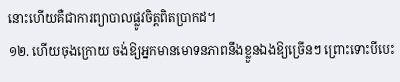នោះហើយគឺជាការព្យាបាលផ្លូវចិត្តពិតប្រាកដ។
១២. ហើយចុងក្រោយ ចង់ឱ្យអ្នកមានមោទនភាពនឹងខ្លួនឯងឱ្យច្រើនៗ ព្រោះទោះបីបេះ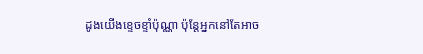ដូងយើងខ្ទេចខ្ទាំប៉ុណ្ណា ប៉ុន្តែអ្នកនៅតែអាច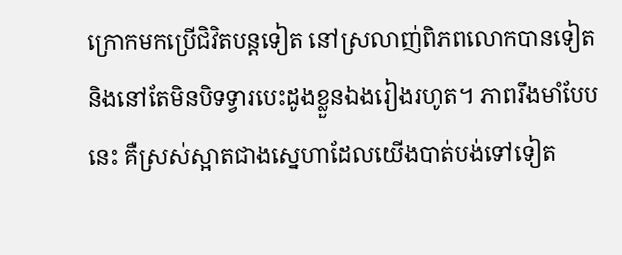ក្រោកមកប្រើជិវិតបន្តទៀត នៅស្រលាញ់ពិភពលោកបានទៀត និងនៅតែមិនបិទទ្វារបេះដូងខ្លួនឯងរៀងរហូត។ ភាពរឹងមាំបែបនេះ គឺស្រស់ស្អាតជាងស្នេហាដែលយើងបាត់បង់ទៅទៀត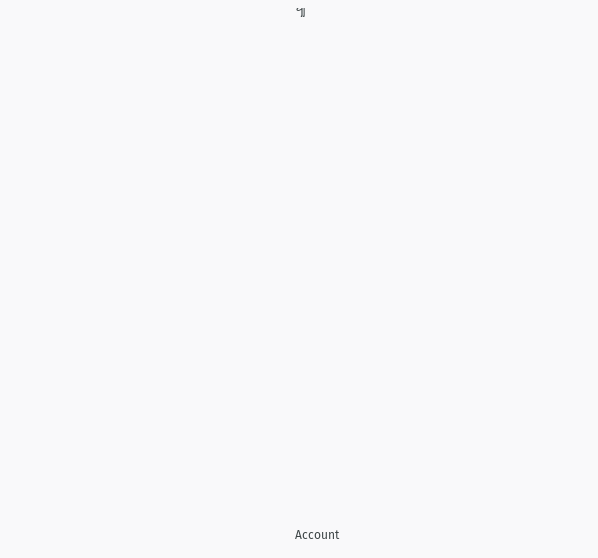៕




























Account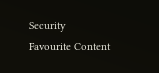Security
Favourite Content